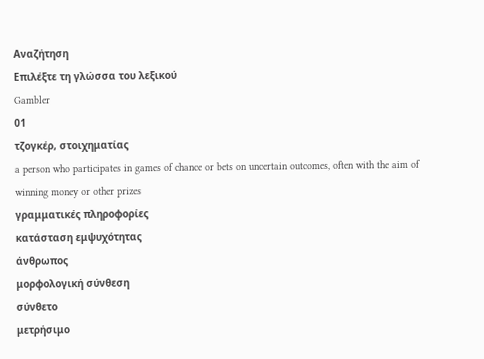Αναζήτηση
Επιλέξτε τη γλώσσα του λεξικού
Gambler
01
τζογκέρ, στοιχηματίας
a person who participates in games of chance or bets on uncertain outcomes, often with the aim of winning money or other prizes
γραμματικές πληροφορίες
κατάσταση εμψυχότητας
άνθρωπος
μορφολογική σύνθεση
σύνθετο
μετρήσιμο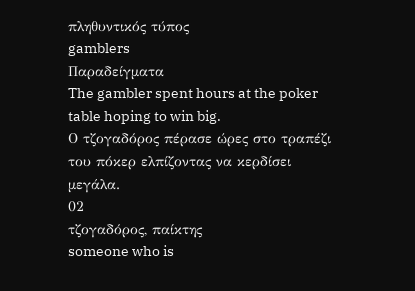πληθυντικός τύπος
gamblers
Παραδείγματα
The gambler spent hours at the poker table hoping to win big.
Ο τζογαδόρος πέρασε ώρες στο τραπέζι του πόκερ ελπίζοντας να κερδίσει μεγάλα.
02
τζογαδόρος, παίκτης
someone who is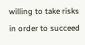willing to take risks in order to succeed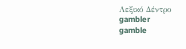Λεξικό Δέντρο
gambler
gamble